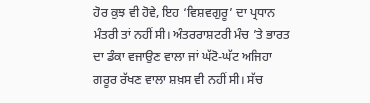ਹੋਰ ਕੁਝ ਵੀ ਹੋਵੇ, ਇਹ ‘ਵਿਸ਼ਵਗੁਰੂ’ ਦਾ ਪ੍ਰਧਾਨ ਮੰਤਰੀ ਤਾਂ ਨਹੀਂ ਸੀ। ਅੰਤਰਰਾਸ਼ਟਰੀ ਮੰਚ ’ਤੇ ਭਾਰਤ ਦਾ ਡੰਕਾ ਵਜਾਉਣ ਵਾਲਾ ਜਾਂ ਘੱਟੋ-ਘੱਟ ਅਜਿਹਾ ਗਰੂਰ ਰੱਖਣ ਵਾਲਾ ਸ਼ਖ਼ਸ ਵੀ ਨਹੀਂ ਸੀ। ਸੱਚ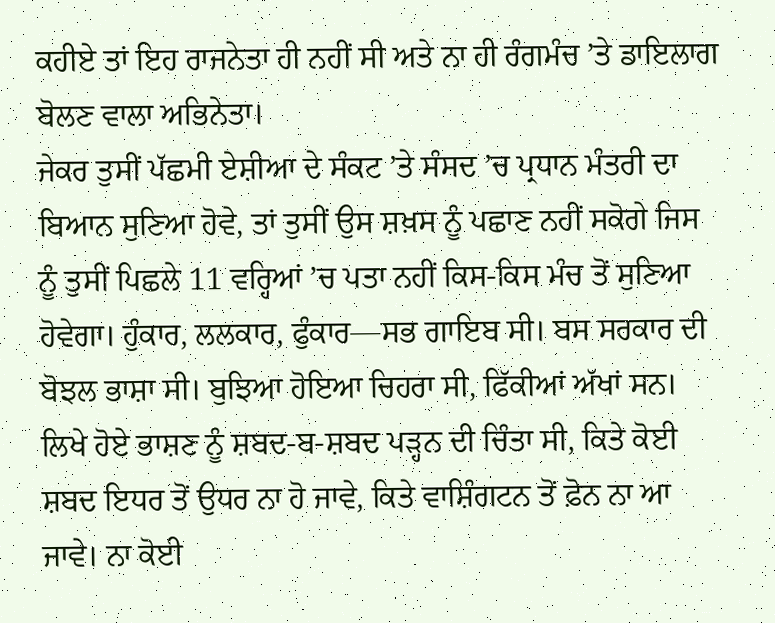ਕਹੀਏ ਤਾਂ ਇਹ ਰਾਜਨੇਤਾ ਹੀ ਨਹੀਂ ਸੀ ਅਤੇ ਨਾ ਹੀ ਰੰਗਮੰਚ ’ਤੇ ਡਾਇਲਾਗ ਬੋਲਣ ਵਾਲਾ ਅਭਿਨੇਤਾ।
ਜੇਕਰ ਤੁਸੀਂ ਪੱਛਮੀ ਏਸ਼ੀਆ ਦੇ ਸੰਕਟ ’ਤੇ ਸੰਸਦ ’ਚ ਪ੍ਰਧਾਨ ਮੰਤਰੀ ਦਾ ਬਿਆਨ ਸੁਣਿਆ ਹੋਵੇ, ਤਾਂ ਤੁਸੀਂ ਉਸ ਸ਼ਖ਼ਸ ਨੂੰ ਪਛਾਣ ਨਹੀਂ ਸਕੋਗੇ ਜਿਸ ਨੂੰ ਤੁਸੀਂ ਪਿਛਲੇ 11 ਵਰ੍ਹਿਆਂ ’ਚ ਪਤਾ ਨਹੀਂ ਕਿਸ-ਕਿਸ ਮੰਚ ਤੋਂ ਸੁਣਿਆ ਹੋਵੇਗਾ। ਹੁੰਕਾਰ, ਲਲਕਾਰ, ਫੁੰਕਾਰ—ਸਭ ਗਾਇਬ ਸੀ। ਬਸ ਸਰਕਾਰ ਦੀ ਬੋਝਲ ਭਾਸ਼ਾ ਸੀ। ਬੁਝਿਆ ਹੋਇਆ ਚਿਹਰਾ ਸੀ, ਫਿੱਕੀਆਂ ਅੱਖਾਂ ਸਨ। ਲਿਖੇ ਹੋਏ ਭਾਸ਼ਣ ਨੂੰ ਸ਼ਬਦ-ਬ-ਸ਼ਬਦ ਪੜ੍ਹਨ ਦੀ ਚਿੰਤਾ ਸੀ, ਕਿਤੇ ਕੋਈ ਸ਼ਬਦ ਇਧਰ ਤੋਂ ਉਧਰ ਨਾ ਹੋ ਜਾਵੇ, ਕਿਤੇ ਵਾਸ਼ਿੰਗਟਨ ਤੋਂ ਫ਼ੋਨ ਨਾ ਆ ਜਾਵੇ। ਨਾ ਕੋਈ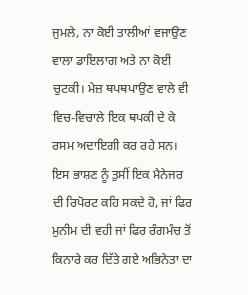ਜੁਮਲੇ, ਨਾ ਕੋਈ ਤਾਲੀਆਂ ਵਜਾਉਣ ਵਾਲਾ ਡਾਇਲਾਗ ਅਤੇ ਨਾ ਕੋਈ ਚੁਟਕੀ। ਮੇਜ਼ ਥਪਥਪਾਉਣ ਵਾਲੇ ਵੀ ਵਿਚ-ਵਿਚਾਲੇ ਇਕ ਥਪਕੀ ਦੇ ਕੇ ਰਸਮ ਅਦਾਇਗੀ ਕਰ ਰਹੇ ਸਨ। ਇਸ ਭਾਸ਼ਣ ਨੂੰ ਤੁਸੀਂ ਇਕ ਮੈਨੇਜਰ ਦੀ ਰਿਪੋਰਟ ਕਹਿ ਸਕਦੇ ਹੋ, ਜਾਂ ਫਿਰ ਮੁਨੀਮ ਦੀ ਵਹੀ ਜਾਂ ਫਿਰ ਰੰਗਮੰਚ ਤੋਂ ਕਿਨਾਰੇ ਕਰ ਦਿੱਤੇ ਗਏ ਅਭਿਨੇਤਾ ਦਾ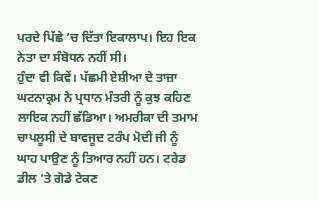ਪਰਦੇ ਪਿੱਛੇ ’ਚ ਦਿੱਤਾ ਇਕਾਲਾਪ। ਇਹ ਇਕ ਨੇਤਾ ਦਾ ਸੰਬੋਧਨ ਨਹੀਂ ਸੀ।
ਹੁੰਦਾ ਵੀ ਕਿਵੇਂ। ਪੱਛਮੀ ਏਸ਼ੀਆ ਦੇ ਤਾਜ਼ਾ ਘਟਨਾਕ੍ਰਮ ਨੇ ਪ੍ਰਧਾਨ ਮੰਤਰੀ ਨੂੰ ਕੁਝ ਕਹਿਣ ਲਾਇਕ ਨਹੀਂ ਛੱਡਿਆ। ਅਮਰੀਕਾ ਦੀ ਤਮਾਮ ਚਾਪਲੂਸੀ ਦੇ ਬਾਵਜੂਦ ਟਰੰਪ ਮੋਦੀ ਜੀ ਨੂੰ ਘਾਹ ਪਾਉਣ ਨੂੰ ਤਿਆਰ ਨਹੀਂ ਹਨ। ਟਰੇਡ ਡੀਲ ’ਤੇ ਗੋਡੇ ਟੇਕਣ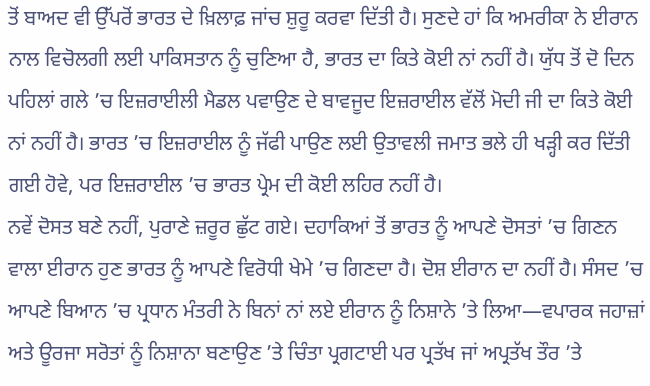ਤੋਂ ਬਾਅਦ ਵੀ ਉੱਪਰੋਂ ਭਾਰਤ ਦੇ ਖ਼ਿਲਾਫ਼ ਜਾਂਚ ਸ਼ੁਰੂ ਕਰਵਾ ਦਿੱਤੀ ਹੈ। ਸੁਣਦੇ ਹਾਂ ਕਿ ਅਮਰੀਕਾ ਨੇ ਈਰਾਨ ਨਾਲ ਵਿਚੋਲਗੀ ਲਈ ਪਾਕਿਸਤਾਨ ਨੂੰ ਚੁਣਿਆ ਹੈ, ਭਾਰਤ ਦਾ ਕਿਤੇ ਕੋਈ ਨਾਂ ਨਹੀਂ ਹੈ। ਯੁੱਧ ਤੋਂ ਦੋ ਦਿਨ ਪਹਿਲਾਂ ਗਲੇ ’ਚ ਇਜ਼ਰਾਈਲੀ ਮੈਡਲ ਪਵਾਉਣ ਦੇ ਬਾਵਜੂਦ ਇਜ਼ਰਾਈਲ ਵੱਲੋਂ ਮੋਦੀ ਜੀ ਦਾ ਕਿਤੇ ਕੋਈ ਨਾਂ ਨਹੀਂ ਹੈ। ਭਾਰਤ ’ਚ ਇਜ਼ਰਾਈਲ ਨੂੰ ਜੱਫੀ ਪਾਉਣ ਲਈ ਉਤਾਵਲੀ ਜਮਾਤ ਭਲੇ ਹੀ ਖੜ੍ਹੀ ਕਰ ਦਿੱਤੀ ਗਈ ਹੋਵੇ, ਪਰ ਇਜ਼ਰਾਈਲ ’ਚ ਭਾਰਤ ਪ੍ਰੇਮ ਦੀ ਕੋਈ ਲਹਿਰ ਨਹੀਂ ਹੈ।
ਨਵੇਂ ਦੋਸਤ ਬਣੇ ਨਹੀਂ, ਪੁਰਾਣੇ ਜ਼ਰੂਰ ਛੁੱਟ ਗਏ। ਦਹਾਕਿਆਂ ਤੋਂ ਭਾਰਤ ਨੂੰ ਆਪਣੇ ਦੋਸਤਾਂ ’ਚ ਗਿਣਨ ਵਾਲਾ ਈਰਾਨ ਹੁਣ ਭਾਰਤ ਨੂੰ ਆਪਣੇ ਵਿਰੋਧੀ ਖੇਮੇ ’ਚ ਗਿਣਦਾ ਹੈ। ਦੋਸ਼ ਈਰਾਨ ਦਾ ਨਹੀਂ ਹੈ। ਸੰਸਦ ’ਚ ਆਪਣੇ ਬਿਆਨ ’ਚ ਪ੍ਰਧਾਨ ਮੰਤਰੀ ਨੇ ਬਿਨਾਂ ਨਾਂ ਲਏ ਈਰਾਨ ਨੂੰ ਨਿਸ਼ਾਨੇ ’ਤੇ ਲਿਆ—ਵਪਾਰਕ ਜਹਾਜ਼ਾਂ ਅਤੇ ਊਰਜਾ ਸਰੋਤਾਂ ਨੂੰ ਨਿਸ਼ਾਨਾ ਬਣਾਉਣ ’ਤੇ ਚਿੰਤਾ ਪ੍ਰਗਟਾਈ ਪਰ ਪ੍ਰਤੱਖ ਜਾਂ ਅਪ੍ਰਤੱਖ ਤੌਰ ’ਤੇ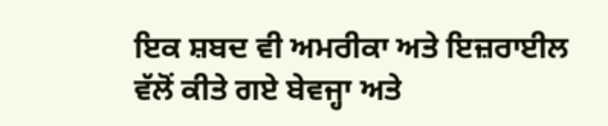ਇਕ ਸ਼ਬਦ ਵੀ ਅਮਰੀਕਾ ਅਤੇ ਇਜ਼ਰਾਈਲ ਵੱਲੋਂ ਕੀਤੇ ਗਏ ਬੇਵਜ੍ਹਾ ਅਤੇ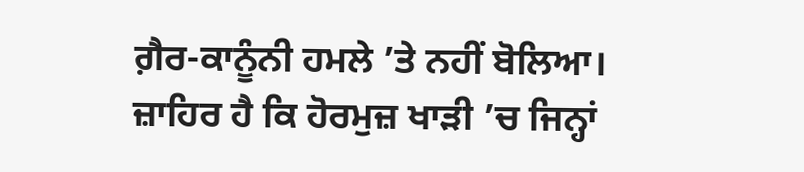ਗ਼ੈਰ-ਕਾਨੂੰਨੀ ਹਮਲੇ ’ਤੇ ਨਹੀਂ ਬੋਲਿਆ।
ਜ਼ਾਹਿਰ ਹੈ ਕਿ ਹੋਰਮੁਜ਼ ਖਾੜੀ ’ਚ ਜਿਨ੍ਹਾਂ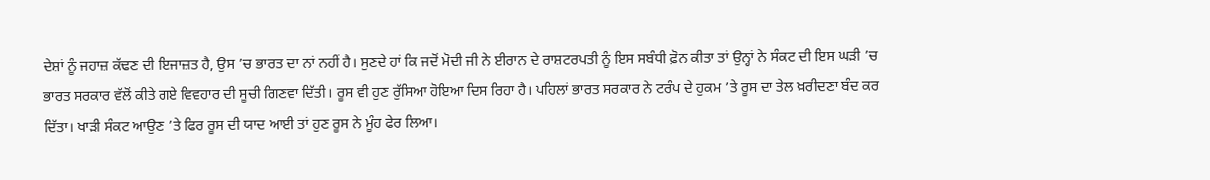ਦੇਸ਼ਾਂ ਨੂੰ ਜਹਾਜ਼ ਕੱਢਣ ਦੀ ਇਜਾਜ਼ਤ ਹੈ, ਉਸ ’ਚ ਭਾਰਤ ਦਾ ਨਾਂ ਨਹੀਂ ਹੈ। ਸੁਣਦੇ ਹਾਂ ਕਿ ਜਦੋਂ ਮੋਦੀ ਜੀ ਨੇ ਈਰਾਨ ਦੇ ਰਾਸ਼ਟਰਪਤੀ ਨੂੰ ਇਸ ਸਬੰਧੀ ਫ਼ੋਨ ਕੀਤਾ ਤਾਂ ਉਨ੍ਹਾਂ ਨੇ ਸੰਕਟ ਦੀ ਇਸ ਘੜੀ ’ਚ ਭਾਰਤ ਸਰਕਾਰ ਵੱਲੋਂ ਕੀਤੇ ਗਏ ਵਿਵਹਾਰ ਦੀ ਸੂਚੀ ਗਿਣਵਾ ਦਿੱਤੀ। ਰੂਸ ਵੀ ਹੁਣ ਰੁੱਸਿਆ ਹੋਇਆ ਦਿਸ ਰਿਹਾ ਹੈ। ਪਹਿਲਾਂ ਭਾਰਤ ਸਰਕਾਰ ਨੇ ਟਰੰਪ ਦੇ ਹੁਕਮ ’ਤੇ ਰੂਸ ਦਾ ਤੇਲ ਖ਼ਰੀਦਣਾ ਬੰਦ ਕਰ ਦਿੱਤਾ। ਖਾੜੀ ਸੰਕਟ ਆਉਣ ’ਤੇ ਫਿਰ ਰੂਸ ਦੀ ਯਾਦ ਆਈ ਤਾਂ ਹੁਣ ਰੂਸ ਨੇ ਮੂੰਹ ਫੇਰ ਲਿਆ।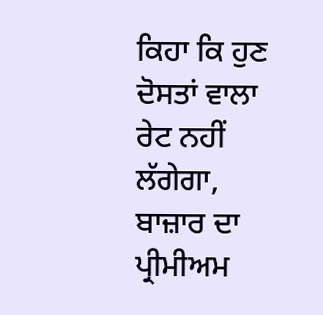ਕਿਹਾ ਕਿ ਹੁਣ ਦੋਸਤਾਂ ਵਾਲਾ ਰੇਟ ਨਹੀਂ ਲੱਗੇਗਾ, ਬਾਜ਼ਾਰ ਦਾ ਪ੍ਰੀਮੀਅਮ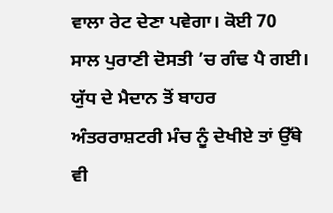ਵਾਲਾ ਰੇਟ ਦੇਣਾ ਪਵੇਗਾ। ਕੋਈ 70 ਸਾਲ ਪੁਰਾਣੀ ਦੋਸਤੀ ’ਚ ਗੰਢ ਪੈ ਗਈ।
ਯੁੱਧ ਦੇ ਮੈਦਾਨ ਤੋਂ ਬਾਹਰ ਅੰਤਰਰਾਸ਼ਟਰੀ ਮੰਚ ਨੂੰ ਦੇਖੀਏ ਤਾਂ ਉੱਥੇ ਵੀ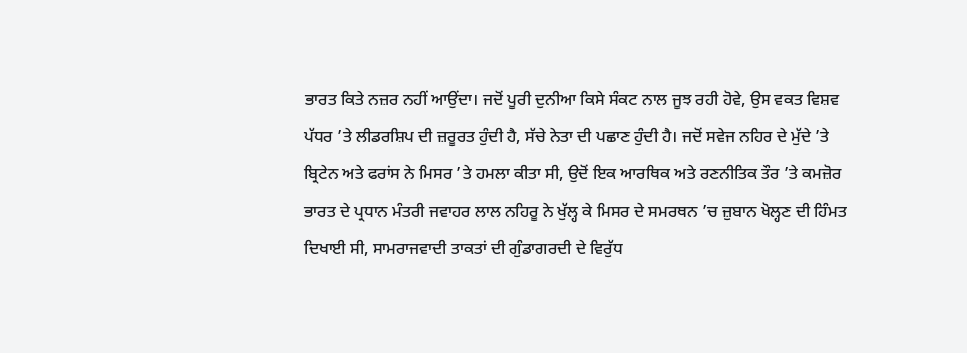ਭਾਰਤ ਕਿਤੇ ਨਜ਼ਰ ਨਹੀਂ ਆਉਂਦਾ। ਜਦੋਂ ਪੂਰੀ ਦੁਨੀਆ ਕਿਸੇ ਸੰਕਟ ਨਾਲ ਜੂਝ ਰਹੀ ਹੋਵੇ, ਉਸ ਵਕਤ ਵਿਸ਼ਵ ਪੱਧਰ ’ਤੇ ਲੀਡਰਸ਼ਿਪ ਦੀ ਜ਼ਰੂਰਤ ਹੁੰਦੀ ਹੈ, ਸੱਚੇ ਨੇਤਾ ਦੀ ਪਛਾਣ ਹੁੰਦੀ ਹੈ। ਜਦੋਂ ਸਵੇਜ ਨਹਿਰ ਦੇ ਮੁੱਦੇ ’ਤੇ ਬ੍ਰਿਟੇਨ ਅਤੇ ਫਰਾਂਸ ਨੇ ਮਿਸਰ ’ਤੇ ਹਮਲਾ ਕੀਤਾ ਸੀ, ਉਦੋਂ ਇਕ ਆਰਥਿਕ ਅਤੇ ਰਣਨੀਤਿਕ ਤੌਰ ’ਤੇ ਕਮਜ਼ੋਰ ਭਾਰਤ ਦੇ ਪ੍ਰਧਾਨ ਮੰਤਰੀ ਜਵਾਹਰ ਲਾਲ ਨਹਿਰੂ ਨੇ ਖੁੱਲ੍ਹ ਕੇ ਮਿਸਰ ਦੇ ਸਮਰਥਨ ’ਚ ਜ਼ੁਬਾਨ ਖੋਲ੍ਹਣ ਦੀ ਹਿੰਮਤ ਦਿਖਾਈ ਸੀ, ਸਾਮਰਾਜਵਾਦੀ ਤਾਕਤਾਂ ਦੀ ਗੁੰਡਾਗਰਦੀ ਦੇ ਵਿਰੁੱਧ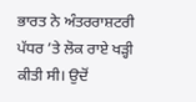ਭਾਰਤ ਨੇ ਅੰਤਰਰਾਸ਼ਟਰੀ ਪੱਧਰ ’ਤੇ ਲੋਕ ਰਾਏ ਖੜ੍ਹੀ ਕੀਤੀ ਸੀ। ਉਦੋਂ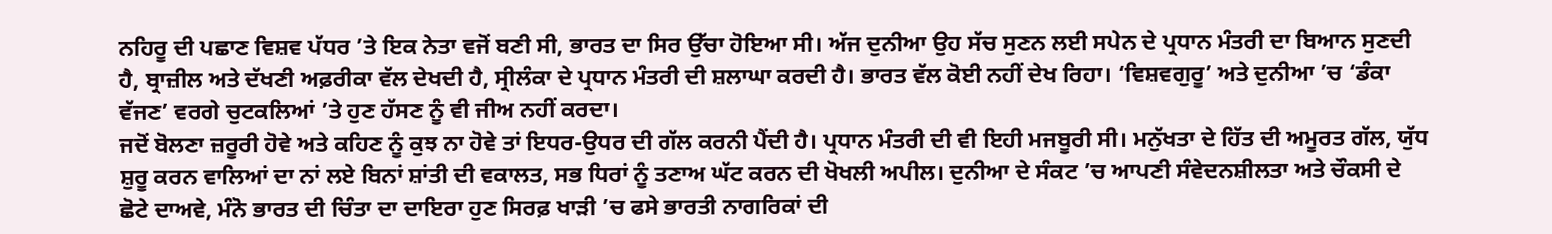ਨਹਿਰੂ ਦੀ ਪਛਾਣ ਵਿਸ਼ਵ ਪੱਧਰ ’ਤੇ ਇਕ ਨੇਤਾ ਵਜੋਂ ਬਣੀ ਸੀ, ਭਾਰਤ ਦਾ ਸਿਰ ਉੱਚਾ ਹੋਇਆ ਸੀ। ਅੱਜ ਦੁਨੀਆ ਉਹ ਸੱਚ ਸੁਣਨ ਲਈ ਸਪੇਨ ਦੇ ਪ੍ਰਧਾਨ ਮੰਤਰੀ ਦਾ ਬਿਆਨ ਸੁਣਦੀ ਹੈ, ਬ੍ਰਾਜ਼ੀਲ ਅਤੇ ਦੱਖਣੀ ਅਫ਼ਰੀਕਾ ਵੱਲ ਦੇਖਦੀ ਹੈ, ਸ੍ਰੀਲੰਕਾ ਦੇ ਪ੍ਰਧਾਨ ਮੰਤਰੀ ਦੀ ਸ਼ਲਾਘਾ ਕਰਦੀ ਹੈ। ਭਾਰਤ ਵੱਲ ਕੋਈ ਨਹੀਂ ਦੇਖ ਰਿਹਾ। ‘ਵਿਸ਼ਵਗੁਰੂ’ ਅਤੇ ਦੁਨੀਆ ’ਚ ‘ਡੰਕਾ ਵੱਜਣ’ ਵਰਗੇ ਚੁਟਕਲਿਆਂ ’ਤੇ ਹੁਣ ਹੱਸਣ ਨੂੰ ਵੀ ਜੀਅ ਨਹੀਂ ਕਰਦਾ।
ਜਦੋਂ ਬੋਲਣਾ ਜ਼ਰੂਰੀ ਹੋਵੇ ਅਤੇ ਕਹਿਣ ਨੂੰ ਕੁਝ ਨਾ ਹੋਵੇ ਤਾਂ ਇਧਰ-ਉਧਰ ਦੀ ਗੱਲ ਕਰਨੀ ਪੈਂਦੀ ਹੈ। ਪ੍ਰਧਾਨ ਮੰਤਰੀ ਦੀ ਵੀ ਇਹੀ ਮਜਬੂਰੀ ਸੀ। ਮਨੁੱਖਤਾ ਦੇ ਹਿੱਤ ਦੀ ਅਮੂਰਤ ਗੱਲ, ਯੁੱਧ ਸ਼ੁਰੂ ਕਰਨ ਵਾਲਿਆਂ ਦਾ ਨਾਂ ਲਏ ਬਿਨਾਂ ਸ਼ਾਂਤੀ ਦੀ ਵਕਾਲਤ, ਸਭ ਧਿਰਾਂ ਨੂੰ ਤਣਾਅ ਘੱਟ ਕਰਨ ਦੀ ਖੋਖਲੀ ਅਪੀਲ। ਦੁਨੀਆ ਦੇ ਸੰਕਟ ’ਚ ਆਪਣੀ ਸੰਵੇਦਨਸ਼ੀਲਤਾ ਅਤੇ ਚੌਕਸੀ ਦੇ ਛੋਟੇ ਦਾਅਵੇ, ਮੰਨੋ ਭਾਰਤ ਦੀ ਚਿੰਤਾ ਦਾ ਦਾਇਰਾ ਹੁਣ ਸਿਰਫ਼ ਖਾੜੀ ’ਚ ਫਸੇ ਭਾਰਤੀ ਨਾਗਰਿਕਾਂ ਦੀ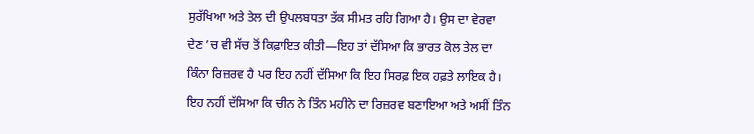ਸੁਰੱਖਿਆ ਅਤੇ ਤੇਲ ਦੀ ਉਪਲਬਧਤਾ ਤੱਕ ਸੀਮਤ ਰਹਿ ਗਿਆ ਹੈ। ਉਸ ਦਾ ਵੇਰਵਾ ਦੇਣ ’ਚ ਵੀ ਸੱਚ ਤੋਂ ਕਿਫ਼ਾਇਤ ਕੀਤੀ—ਇਹ ਤਾਂ ਦੱਸਿਆ ਕਿ ਭਾਰਤ ਕੋਲ ਤੇਲ ਦਾ ਕਿੰਨਾ ਰਿਜ਼ਰਵ ਹੈ ਪਰ ਇਹ ਨਹੀਂ ਦੱਸਿਆ ਕਿ ਇਹ ਸਿਰਫ਼ ਇਕ ਹਫ਼ਤੇ ਲਾਇਕ ਹੈ। ਇਹ ਨਹੀਂ ਦੱਸਿਆ ਕਿ ਚੀਨ ਨੇ ਤਿੰਨ ਮਹੀਨੇ ਦਾ ਰਿਜ਼ਰਵ ਬਣਾਇਆ ਅਤੇ ਅਸੀਂ ਤਿੰਨ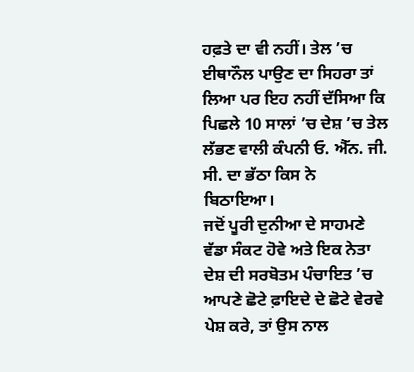ਹਫ਼ਤੇ ਦਾ ਵੀ ਨਹੀਂ। ਤੇਲ ’ਚ ਈਥਾਨੌਲ ਪਾਉਣ ਦਾ ਸਿਹਰਾ ਤਾਂ ਲਿਆ ਪਰ ਇਹ ਨਹੀਂ ਦੱਸਿਆ ਕਿ ਪਿਛਲੇ 10 ਸਾਲਾਂ ’ਚ ਦੇਸ਼ ’ਚ ਤੇਲ ਲੱਭਣ ਵਾਲੀ ਕੰਪਨੀ ਓ. ਐੱਨ. ਜੀ. ਸੀ. ਦਾ ਭੱਠਾ ਕਿਸ ਨੇ ਬਿਠਾਇਆ।
ਜਦੋਂ ਪੂਰੀ ਦੁਨੀਆ ਦੇ ਸਾਹਮਣੇ ਵੱਡਾ ਸੰਕਟ ਹੋਵੇ ਅਤੇ ਇਕ ਨੇਤਾ ਦੇਸ਼ ਦੀ ਸਰਬੋਤਮ ਪੰਚਾਇਤ ’ਚ ਆਪਣੇ ਛੋਟੇ ਫ਼ਾਇਦੇ ਦੇ ਛੋਟੇ ਵੇਰਵੇ ਪੇਸ਼ ਕਰੇ, ਤਾਂ ਉਸ ਨਾਲ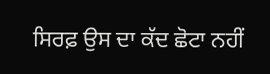ਸਿਰਫ਼ ਉਸ ਦਾ ਕੱਦ ਛੋਟਾ ਨਹੀਂ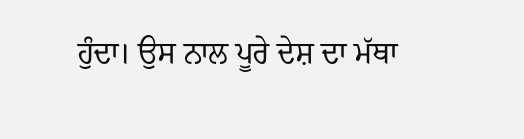ਹੁੰਦਾ। ਉਸ ਨਾਲ ਪੂਰੇ ਦੇਸ਼ ਦਾ ਮੱਥਾ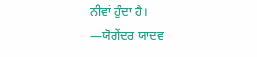ਨੀਵਾਂ ਹੁੰਦਾ ਹੈ।
—ਯੋਗੇਂਦਰ ਯਾਦਵ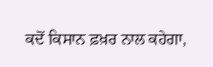ਕਦੋਂ ਕਿਸਾਨ ਫ਼ਖ਼ਰ ਨਾਲ ਕਹੇਗਾ,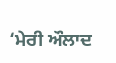‘ਮੇਰੀ ਔਲਾਦ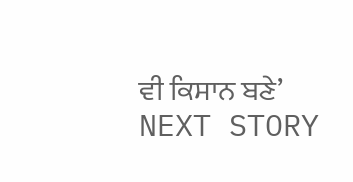ਵੀ ਕਿਸਾਨ ਬਣੇ’
NEXT STORY